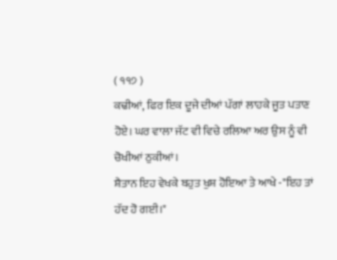( ੧੧੭ )
ਕਢੀਆਂ, ਫਿਰ ਇਕ ਦੂਜੇ ਦੀਆਂ ਪੱਗਾਂ ਲਾਹਕੇ ਜੂਤ ਪਤਾਣ ਹੋਏ। ਘਰ ਵਾਲਾ ਜੱਟ ਵੀ ਵਿਚੇ ਰਲਿਆ ਅਰ ਉਸ ਨੂੰ ਵੀ ਚੋਖੀਆਂ ਠੁਕੀਆਂ।
ਸ਼ੈਤਾਨ ਇਹ ਵੇਖਕੇ ਬਹੁਤ ਖੁਸ਼ ਹੋਇਆ ਤੇ ਆਖੇ -"ਇਹ ਤਾਂ ਹੱਦ ਹੋ ਗਈ।"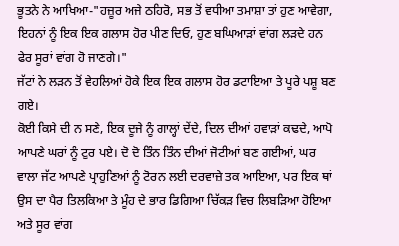ਭੂਤਨੇ ਨੇ ਆਖਿਆ-"ਹਜ਼ੂਰ ਅਜੇ ਠਹਿਰੋ, ਸਭ ਤੋਂ ਵਧੀਆ ਤਮਾਸ਼ਾ ਤਾਂ ਹੁਣ ਆਵੇਗਾ, ਇਹਨਾਂ ਨੂੰ ਇਕ ਇਕ ਗਲਾਸ ਹੋਰ ਪੀਣ ਦਿਓ, ਹੁਣ ਬਘਿਆੜਾਂ ਵਾਂਗ ਲੜਦੇ ਹਨ ਫੇਰ ਸੂਰਾਂ ਵਾਂਗ ਹੋ ਜਾਣਗੇ।"
ਜੱਟਾਂ ਨੇ ਲੜਨ ਤੋਂ ਵੇਹਲਿਆਂ ਹੋਕੇ ਇਕ ਇਕ ਗਲਾਸ ਹੋਰ ਡਟਾਇਆ ਤੇ ਪੂਰੇ ਪਸ਼ੂ ਬਣ ਗਏ।
ਕੋਈ ਕਿਸੇ ਦੀ ਨ ਸਣੇ, ਇਕ ਦੂਜੇ ਨੂੰ ਗਾਲ੍ਹਾਂ ਦੇਂਦੇ, ਦਿਲ ਦੀਆਂ ਹਵਾੜਾਂ ਕਢਦੇ, ਆਪੋ ਆਪਣੇ ਘਰਾਂ ਨੂੰ ਟੁਰ ਪਏ। ਦੋ ਦੋ ਤਿੰਨ ਤਿੰਨ ਦੀਆਂ ਜੋਟੀਆਂ ਬਣ ਗਈਆਂ, ਘਰ ਵਾਲਾ ਜੱਟ ਆਪਣੇ ਪ੍ਰਾਹੁਣਿਆਂ ਨੂੰ ਟੋਰਨ ਲਈ ਦਰਵਾਜ਼ੇ ਤਕ ਆਇਆ, ਪਰ ਇਕ ਥਾਂ ਉਸ ਦਾ ਪੈਰ ਤਿਲਕਿਆ ਤੇ ਮੂੰਹ ਦੇ ਭਾਰ ਡਿਗਿਆ ਚਿੱਕੜ ਵਿਚ ਲਿਬੜਿਆ ਹੋਇਆ ਅਤੇ ਸੂਰ ਵਾਂਗ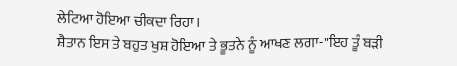ਲੇਟਿਆ ਹੋਇਆ ਚੀਕਦਾ ਰਿਹਾ।
ਸ਼ੈਤਾਨ ਇਸ ਤੇ ਬਹੁਤ ਖੁਸ਼ ਹੋਇਆ ਤੇ ਭੂਤਨੇ ਨੂੰ ਆਖਣ ਲਗਾ-"ਇਹ ਤੂੰ ਬੜੀ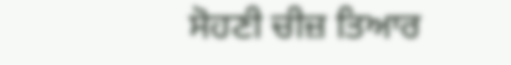ਸੋਹਣੀ ਚੀਜ਼ ਤਿਆਰ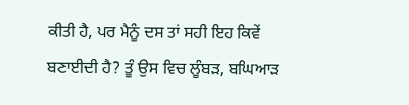ਕੀਤੀ ਹੈ, ਪਰ ਮੈਨੂੰ ਦਸ ਤਾਂ ਸਹੀ ਇਹ ਕਿਵੇਂ ਬਣਾਈਦੀ ਹੈ? ਤੂੰ ਉਸ ਵਿਚ ਲੂੰਬੜ, ਬਘਿਆੜ